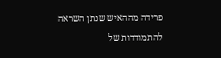פרידה מההאיש שנתן השראה להתמודדות של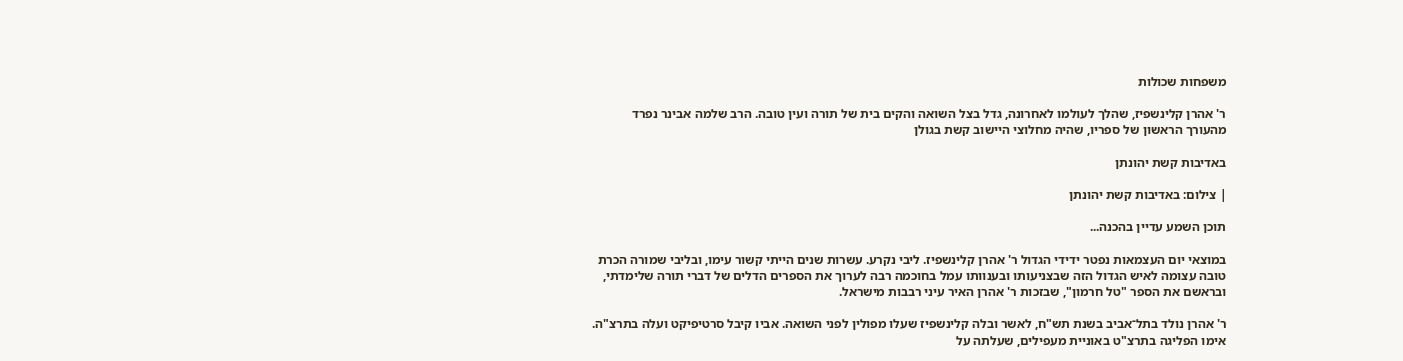משפחות שכולות

ר' אהרן קלינשפיז, שהלך לעולמו לאחרונה, גדל בצל השואה והקים בית של תורה ועין טובה. הרב שלמה אבינר נפרד מהעורך הראשון של ספריו, שהיה מחלוצי היישוב קשת בגולן

באדיבות קשת יהונתן

| צילום: באדיבות קשת יהונתן

תוכן השמע עדיין בהכנה...

במוצאי יום העצמאות נפטר ידידי הגדול ר' אהרן קלינשפיז. ליבי נקרע. עשרות שנים הייתי קשור עימו, ובליבי שמורה הכרת טובה עצומה לאיש הגדול הזה שבצניעותו ובענוותו עמל בחוכמה רבה לערוך את הספרים הדלים של דברי תורה שלימדתי, ובראשם את הספר "טל חרמון", שבזכות ר' אהרן האיר עיני רבבות מישראל.

ר' אהרן נולד בתל־אביב בשנת תש"ח, לאשר ובלה קלינשפיז שעלו מפולין לפני השואה. אביו קיבל סרטיפיקט ועלה בתרצ"ה. אימו הפליגה בתרצ"ט באוניית מעפילים, שעלתה על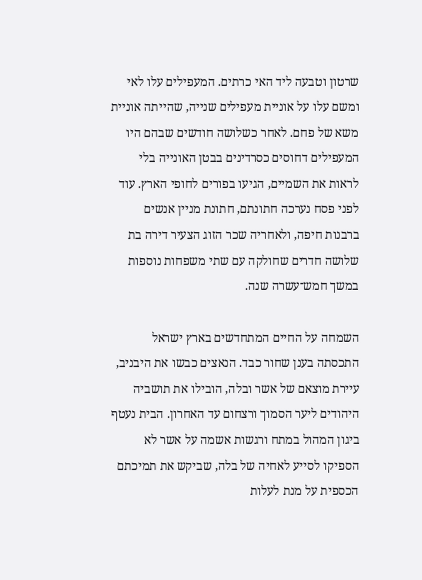שרטון וטבעה ליד האי כרתים. המעפילים עלו לאי ומשם עלו על אוניית מעפילים שנייה, שהייתה אוניית משא של פחם. לאחר כשלושה חודשים שבהם היו המעפילים דחוסים כסרדינים בבטן האונייה בלי לראות את השמיים, הגיעו בפורים לחופי הארץ. עוד לפני פסח נערכה חתונתם, חתונת מניין אנשים ברבנות חיפה, ולאחריה שכר הזוג הצעיר דירה בת שלושה חדרים שחולקה עם שתי משפחות נוספות במשך חמש־עשרה שנה.

השמחה על החיים המתחדשים בארץ ישראל התכסתה בענן שחור כבד. הנאצים כבשו את היבניב, עיירת מוצאם של אשר ובלה, הובילו את תושביה היהודים ליער הסמוך ורצחום עד האחרון. הבית נעטף ביגון המהול במתח ורגשות אשמה על אשר לא הספיקו לסייע לאחיה של בלה, שביקש את תמיכתם הכספית על מנת לעלות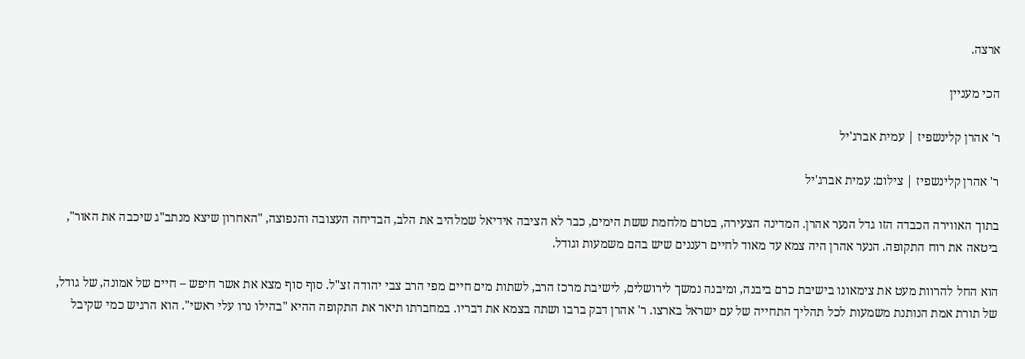ארצה.

הכי מעניין

ר' אהרן קלינשפיז | עמית אברג'יל

ר' אהרן קלינשפיז | צילום: עמית אברג'יל

בתוך האווירה הכבדה הזו גדל הנער אהרן. המדינה הצעירה, בטרם מלחמת ששת הימים, כבר לא הציבה אידיאל שמלהיב את הלב, הבדיחה העצובה והנפוצה, "האחרון שיצא מנתב"ג שיכבה את האור", ביטאה את רוח התקופה. הנער אהרן היה צמא עד מאוד לחיים רעננים שיש בהם משמעות וגודל.

הוא החל להרוות מעט את צימאונו בישיבת כרם ביבנה, ומיבנה נמשך לירושלים, לישיבת מרכז הרב, לשתות מים חיים מפי הרב צבי יהודה זצ"ל. סוף סוף מצא את אשר חיפש – חיים של אמונה, של גודל, של תורת אמת הנותנת משמעות לכל תהליך התחייה של עם ישראל בארצו. ר' אהרן דבק ברבו ושתה בצמא את דבריו. במחברתו תיאר את התקופה ההיא "בהילו נרו עלי ראשי". הוא הרגיש כמי שקיבל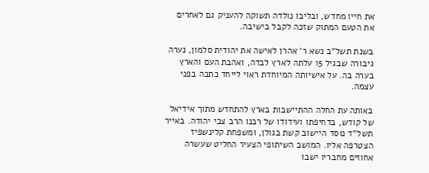את חייו מחדש, ובליבו נולדה תשוקה להעניק גם לאחרים את הטעם המתוק שזכה לקבל בישיבה.

בשנת תשל"ב נשא ר' אהרן לאישה את יהודית סלמון, נערה גיבורה שבגיל 15 עלתה לארץ לבדה, ואהבת העם והארץ בערה בה. על אישיותה המיוחדת ראוי לייחד כתבה בפני עצמה.

באותה עת החלה ההתיישבות בארץ להתחדש מתוך אידיאל של קודש, בדחיפתו ועידודו של רבנו הרב צבי יהודה. באייר תשל"ד נוסד היישוב קשת בגולן, ומשפחת קלינשפיז הצטרפה אליו. המושב השיתופי הצעיר החליט שעשרה אחוזים מחבריו ישבו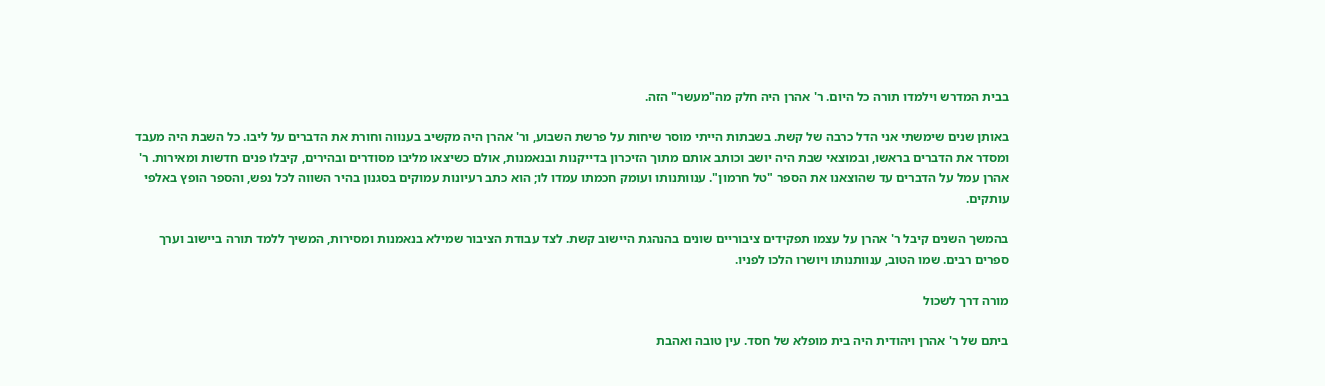בבית המדרש וילמדו תורה כל היום. ר' אהרן היה חלק מה"מעשר" הזה.

באותן שנים שימשתי אני הדל כרבה של קשת. בשבתות הייתי מוסר שיחות על פרשת השבוע, ור' אהרן היה מקשיב בענווה וחורת את הדברים על ליבו. כל השבת היה מעבד ומסדר את הדברים בראשו, ובמוצאי שבת היה יושב וכותב אותם מתוך הזיכרון בדייקנות ובנאמנות, אולם כשיצאו מליבו מסודרים ובהירים, קיבלו פנים חדשות ומאירות. ר' אהרן עמל על הדברים עד שהוצאנו את הספר "טל חרמון". ענוותנותו ועומק חכמתו עמדו לו; הוא כתב רעיונות עמוקים בסגנון בהיר השווה לכל נפש, והספר הופץ באלפי עותקים.

בהמשך השנים קיבל ר' אהרן על עצמו תפקידים ציבוריים שונים בהנהגת היישוב קשת. לצד עבודת הציבור שמילא בנאמנות ומסירות, המשיך ללמד תורה ביישוב וערך ספרים רבים. שמו הטוב, ענוותנותו ויושרו הלכו לפניו.

מורה דרך לשכול

ביתם של ר' אהרן ויהודית היה בית מופלא של חסד. עין טובה ואהבת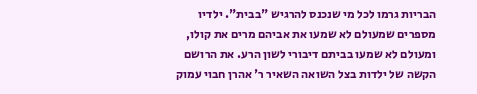הבריות גרמו לכל מי שנכנס להרגיש "בבית". ילדיו מספרים שמעולם לא שמעו את אביהם מרים את קולו, ומעולם לא שמעו בביתם דיבורי לשון הרע. את הרושם הקשה של ילדות בצל השואה השאיר ר' אהרן חבוי עמוק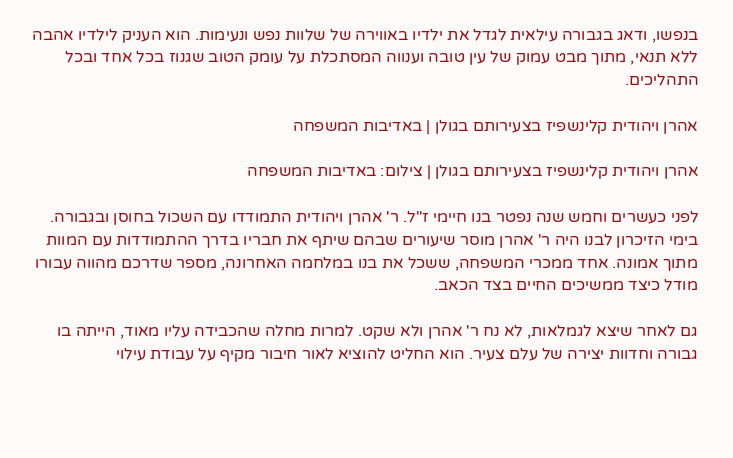בנפשו, ודאג בגבורה עילאית לגדל את ילדיו באווירה של שלוות נפש ונעימות. הוא העניק לילדיו אהבה ללא תנאי, מתוך מבט עמוק של עין טובה וענווה המסתכלת על עומק הטוב שגנוז בכל אחד ובכל התהליכים.

אהרן ויהודית קלינשפיז בצעירותם בגולן | באדיבות המשפחה

אהרן ויהודית קלינשפיז בצעירותם בגולן | צילום: באדיבות המשפחה

לפני כעשרים וחמש שנה נפטר בנו חיימי ז"ל. ר' אהרן ויהודית התמודדו עם השכול בחוסן ובגבורה. בימי הזיכרון לבנו היה ר' אהרן מוסר שיעורים שבהם שיתף את חבריו בדרך ההתמודדות עם המוות מתוך אמונה. אחד ממכרי המשפחה, ששכל את בנו במלחמה האחרונה, מספר שדרכם מהווה עבורו מודל כיצד ממשיכים החיים בצד הכאב.

גם לאחר שיצא לגמלאות, לא נח ר' אהרן ולא שקט. למרות מחלה שהכבידה עליו מאוד, הייתה בו גבורה וחדוות יצירה של עלם צעיר. הוא החליט להוציא לאור חיבור מקיף על עבודת עילוי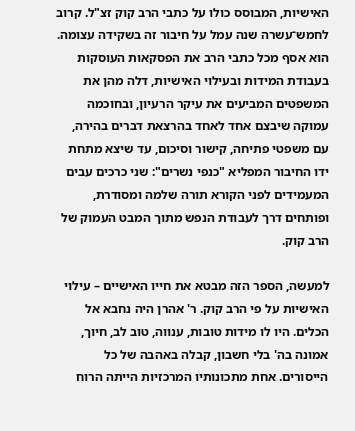האישיות, המבוסס כולו על כתבי הרב קוק זצ"ל. קרוב לחמש־עשרה שנה עמל על חיבור זה בשקידה עצומה. הוא אסף מכל כתבי הרב את הפסקאות העוסקות בעבודת המידות ובעילוי האישיות, דלה מהן את המשפטים המביעים את עיקר הרעיון, ובחוכמה עמוקה שיבצם אחד לאחד בהרצאת דברים בהירה, עם משפטי פתיחה, קישור וסיכום, עד שיצא מתחת ידו החיבור המפליא "כנפי נשרים": שני כרכים עבים המעמידים לפני הקורא תורה שלמה ומסודרת, ופותחים דרך לעבודת הנפש מתוך המבט העמוק של הרב קוק.

למעשה, הספר הזה מבטא את חייו האישיים – עילוי האישיות על פי הרב קוק. ר' אהרן היה נחבא אל הכלים. היו לו מידות טובות, ענווה, טוב לב, חיוך, אמונה בה' בלי חשבון, קבלה באהבה של כל הייסורים. אחת מתכונותיו המרכזיות הייתה הרוח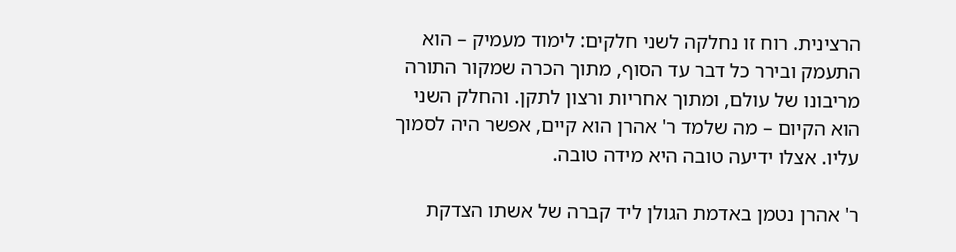הרצינית. רוח זו נחלקה לשני חלקים: לימוד מעמיק – הוא התעמק ובירר כל דבר עד הסוף, מתוך הכרה שמקור התורה מריבונו של עולם, ומתוך אחריות ורצון לתקן. והחלק השני הוא הקיום – מה שלמד ר' אהרן הוא קיים, אפשר היה לסמוך עליו. אצלו ידיעה טובה היא מידה טובה.

ר' אהרן נטמן באדמת הגולן ליד קברה של אשתו הצדקת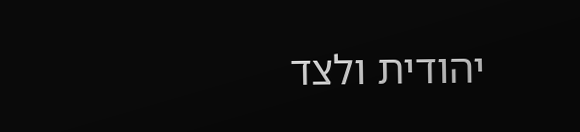יהודית ולצד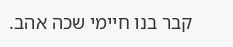קבר בנו חיימי שכה אהב.